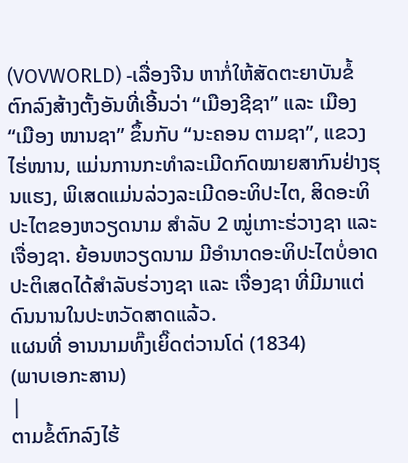(VOVWORLD) -ເລື່ອງຈີນ ຫາກໍ່ໃຫ້ສັດຕະຍາບັນຂໍ້ຕົກລົງສ້າງຕັ້ງອັນທີ່ເອີ້ນວ່າ “ເມືອງຊີຊາ” ແລະ ເມືອງ “ເມືອງ ໜານຊາ” ຂຶ້ນກັບ “ນະຄອນ ຕາມຊາ”, ແຂວງ ໄຮ່ໜານ, ແມ່ນການກະທຳລະເມີດກົດໝາຍສາກົນຢ່າງຮຸນແຮງ, ພິເສດແມ່ນລ່ວງລະເມີດອະທິປະໄຕ, ສິດອະທິປະໄຕຂອງຫວຽດນາມ ສຳລັບ 2 ໝູ່ເກາະຮ່ວາງຊາ ແລະ ເຈື່ອງຊາ. ຍ້ອນຫວຽດນາມ ມີອຳນາດອະທິປະໄຕບໍ່ອາດປະຕິເສດໄດ້ສຳລັບຮ່ວາງຊາ ແລະ ເຈື່ອງຊາ ທີ່ມີມາແຕ່ດົນນານໃນປະຫວັດສາດແລ້ວ.
ແຜນທີ່ ອານນາມທົ໊ງເຍິ໊ດຕ່ວານໂດ່ (1834)
(ພາບເອກະສານ)
|
ຕາມຂໍ້ຕົກລົງໄຮ້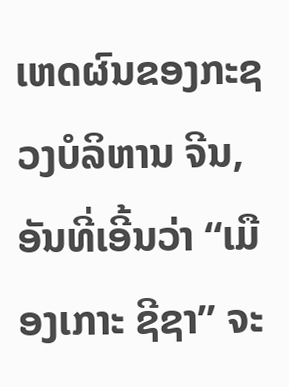ເຫດຜົນຂອງກະຊວງບໍລິຫານ ຈີນ, ອັນທີ່ເອີ້ນວ່າ “ເມືອງເກາະ ຊີຊາ” ຈະ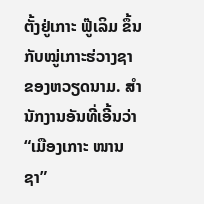ຕັ້ງຢູ່ເກາະ ຟູ໊ເລິມ ຂຶ້ນກັບໝູ່ເກາະຮ່ວາງຊາ ຂອງຫວຽດນາມ. ສຳນັກງານອັນທີ່ເອີ້ນວ່າ “ເມືອງເກາະ ໜານຊາ”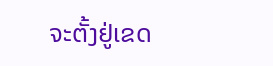ຈະຕັ້ງຢູ່ເຂດ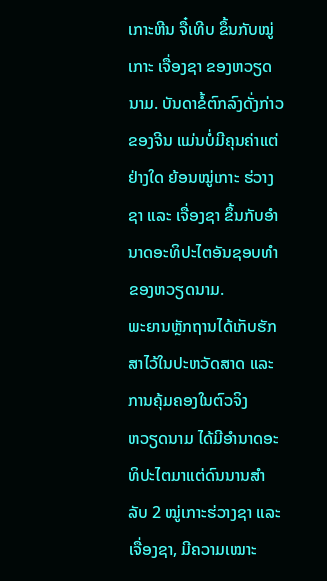ເກາະຫີນ ຈື໋ເທີບ ຂຶ້ນກັບໝູ່ເກາະ ເຈື່ອງຊາ ຂອງຫວຽດນາມ. ບັນດາຂໍ້ຕົກລົງດັ່ງກ່າວຂອງຈີນ ແມ່ນບໍ່ມີຄຸນຄ່າແຕ່ຢ່າງໃດ ຍ້ອນໝູ່ເກາະ ຮ່ວາງຊາ ແລະ ເຈື່ອງຊາ ຂຶ້ນກັບອຳນາດອະທິປະໄຕອັນຊອບທຳຂອງຫວຽດນາມ.
ພະຍານຫຼັກຖານໄດ້ເກັບຮັກສາໄວ້ໃນປະຫວັດສາດ ແລະ ການຄຸ້ມຄອງໃນຕົວຈິງ
ຫວຽດນາມ ໄດ້ມີອຳນາດອະທິປະໄຕມາແຕ່ດົນນານສຳລັບ 2 ໝູ່ເກາະຮ່ວາງຊາ ແລະ ເຈື່ອງຊາ, ມີຄວາມເໝາະ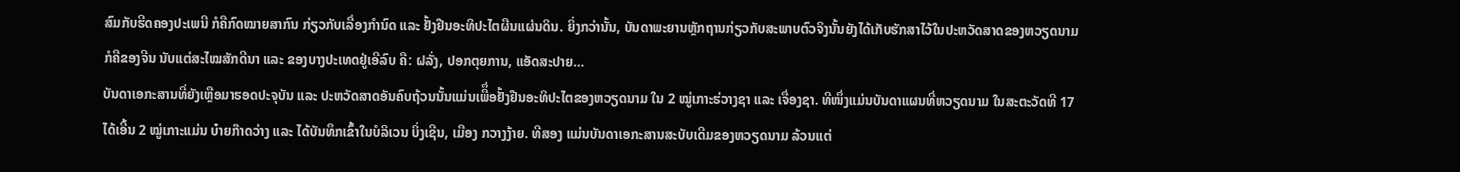ສົມກັບຮີດຄອງປະເພນີ ກໍຄືກົດໝາຍສາກົນ ກ່ຽວກັບເລື່ອງກຳນົດ ແລະ ຢັ້ງຢືນອະທິປະໄຕຜືນແຜ່ນດິນ. ຍິ່ງກວ່ານັ້ນ, ບັນດາພະຍານຫຼັກຖານກ່ຽວກັບສະພາບຕົວຈິງນັ້ນຍັງໄດ້ເກັບຮັກສາໄວ້ໃນປະຫວັດສາດຂອງຫວຽດນາມ ກໍຄືຂອງຈີນ ນັບແຕ່ສະໄໝສັກດີນາ ແລະ ຂອງບາງປະເທດຢູ່ເອີລົບ ຄື: ຝລັ່ງ, ປອກຕຸຍການ, ແອັດສະປາຍ…
ບັນດາເອກະສານທີ່ຍັງເຫຼືອມາຮອດປະຈຸບັນ ແລະ ປະຫວັດສາດອັນຄົບຖ້ວນນັ້ນແມ່ນເພືຶ່ອຢັ້ງຢືນອະທິປະໄຕຂອງຫວຽດນາມ ໃນ 2 ໝູ່ເກາະຮ່ວາງຊາ ແລະ ເຈື່ອງຊາ. ທີໜຶ່ງແມ່ນບັນດາແຜນທີ່ຫວຽດນາມ ໃນສະຕະວັດທີ 17 ໄດ້ເອີ້ນ 2 ໝູ່ເກາະແມ່ນ ບ໋າຍກ໊າດວ່າງ ແລະ ໄດ້ບັນທຶກເຂົ້າໃນບໍລິເວນ ບິ່ງເຊີນ, ເມືອງ ກວາງງ້າຍ. ທີສອງ ແມ່ນບັນດາເອກະສານສະບັບເດີມຂອງຫວຽດນາມ ລ້ວນແຕ່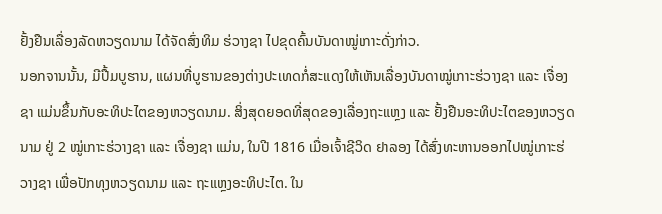ຢັ້ງຢືນເລື່ອງລັດຫວຽດນາມ ໄດ້ຈັດສົ່ງທິມ ຮ່ວາງຊາ ໄປຂຸດຄົ້ນບັນດາໝູ່ເກາະດັ່ງກ່າວ.
ນອກຈານນັ້ນ, ມີປື້ມບູຮານ, ແຜນທີ່ບູຮານຂອງຕ່າງປະເທດກໍ່ສະແດງໃຫ້ເຫັນເລື່ອງບັນດາໝູ່ເກາະຮ່ວາງຊາ ແລະ ເຈື່ອງຊາ ແມ່ນຂຶ້ນກັບອະທິປະໄຕຂອງຫວຽດນາມ. ສິ່ງສຸດຍອດທີ່ສຸດຂອງເລື່ອງຖະແຫຼງ ແລະ ຢັ້ງຢືນອະທິປະໄຕຂອງຫວຽດນາມ ຢູ່ 2 ໝູ່ເກາະຮ່ວາງຊາ ແລະ ເຈື່ອງຊາ ແມ່ນ, ໃນປີ 1816 ເມື່ອເຈົ້າຊີວິດ ຢາລອງ ໄດ້ສົ່ງທະຫານອອກໄປໝູ່ເກາະຮ່ວາງຊາ ເພື່ອປັກທຸງຫວຽດນາມ ແລະ ຖະແຫຼງອະທິປະໄຕ. ໃນ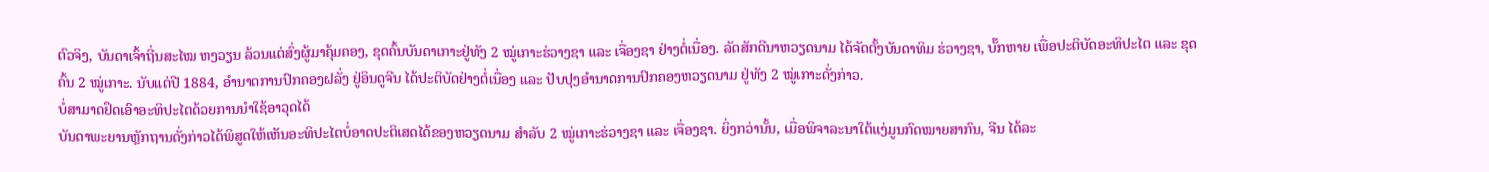ຕົວຈິງ, ບັນດາເຈົ້າຖີ່ນສະໄໝ ຫງວຽນ ລ້ວນແຕ່ສົ່ງຜູ້ມາຄຸ້ມຄອງ, ຂຸດຄົ້ນບັນດາເກາະຢູ່ທັງ 2 ໝູ່ເກາະຮ່ວາງຊາ ແລະ ເຈື່ອງຊາ ຢ່າງຕໍ່ເນື່ອງ. ລັດສັກດີນາຫວຽດນາມ ໄດ້ຈັດຕັ້ງບັນດາທິມ ຮ່ວາງຊາ, ບັ໊ກຫາຍ ເພື່ອປະຕິບັດອະທິປະໄຕ ແລະ ຂຸດຄົ້ນ 2 ໝູ່ເກາະ. ນັບແຕ່ປີ 1884, ອຳນາດການປົກຄອງຝລັ່ງ ຢູ່ອິນດູຈີນ ໄດ້ປະຕິບັດຢ່າງຕໍ່ເນື່ອງ ແລະ ປັບປຸງອຳນາດການປົກຄອງຫວຽດນາມ ຢູ່ທັງ 2 ໝູ່ເກາະດັ່ງກ່າວ.
ບໍ່ສາມາດຢຶດເອົາອະທິປະໄຕດ້ວຍການນຳໃຊ້ອາວຸດໄດ້
ບັນດາພະຍານຫຼັກຖານດັ່ງກ່າວໄດ້ພິສູດໃຫ້ເຫັນອະທິປະໄຕບໍ່ອາດປະຕິເສດໄດ້ຂອງຫວຽດນາມ ສຳລັບ 2 ໝູ່ເກາະຮ່ວາງຊາ ແລະ ເຈື່ອງຊາ. ຍິ່ງກວ່ານັ້ນ, ເມື່ອພິຈາລະນາໃຕ້ແງ່ມູນກົດໝາຍສາກົນ, ຈີນ ໄດ້ລະ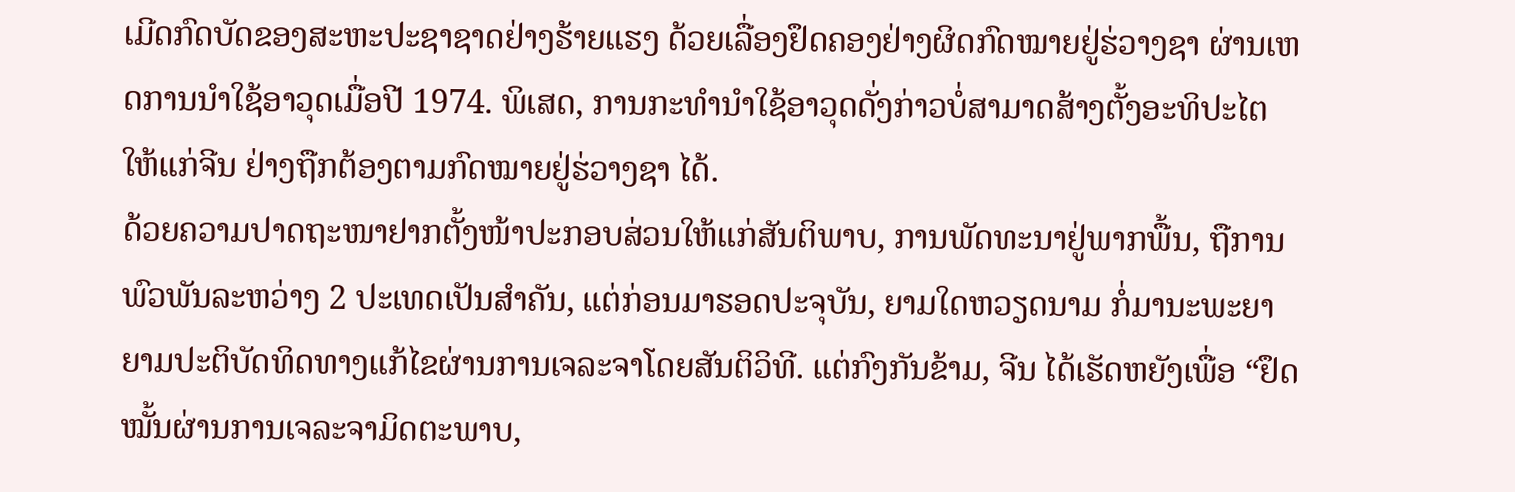ເມີດກົດບັດຂອງສະຫະປະຊາຊາດຢ່າງຮ້າຍແຮງ ດ້ວຍເລື່ອງຢຶດຄອງຢ່າງຜິດກົດໝາຍຢູ່ຮ່ວາງຊາ ຜ່ານເຫດການນຳໃຊ້ອາວຸດເມື່ອປີ 1974. ພິເສດ, ການກະທຳນຳໃຊ້ອາວຸດດັ່ງກ່າວບໍ່ສາມາດສ້າງຕັ້ງອະທິປະໄຕໃຫ້ແກ່ຈີນ ຢ່າງຖືກຕ້ອງຕາມກົດໝາຍຢູ່ຮ່ວາງຊາ ໄດ້.
ດ້ວຍຄວາມປາດຖະໜາຢາກຕັ້ງໜ້າປະກອບສ່ວນໃຫ້ແກ່ສັນຕິພາບ, ການພັດທະນາຢູ່ພາກພື້ນ, ຖືການພົວພັນລະຫວ່າງ 2 ປະເທດເປັນສຳຄັນ, ແຕ່ກ່ອນມາຮອດປະຈຸບັນ, ຍາມໃດຫວຽດນາມ ກໍ່ມານະພະຍາຍາມປະຕິບັດທິດທາງແກ້ໄຂຜ່ານການເຈລະຈາໂດຍສັນຕິວິທີ. ແຕ່ກົງກັນຂ້າມ, ຈີນ ໄດ້ເຮັດຫຍັງເພື່ອ “ຢຶດໝັ້ນຜ່ານການເຈລະຈາມິດຕະພາບ,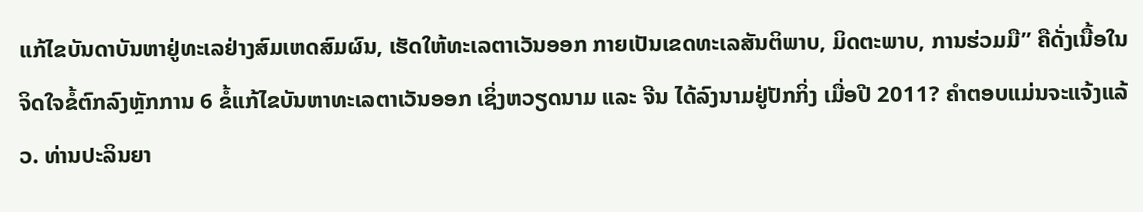ແກ້ໄຂບັນດາບັນຫາຢູ່ທະເລຢ່າງສົມເຫດສົມຜົນ, ເຮັດໃຫ້ທະເລຕາເວັນອອກ ກາຍເປັນເຂດທະເລສັນຕິພາບ, ມິດຕະພາບ, ການຮ່ວມມື” ຄືດັ່ງເນື້ອໃນຈິດໃຈຂໍ້ຕົກລົງຫຼັກການ 6 ຂໍ້ແກ້ໄຂບັນຫາທະເລຕາເວັນອອກ ເຊິ່ງຫວຽດນາມ ແລະ ຈີນ ໄດ້ລົງນາມຢູ່ປັກກິ່ງ ເມື່ອປີ 2011? ຄຳຕອບແມ່ນຈະແຈ້ງແລ້ວ. ທ່ານປະລິນຍາ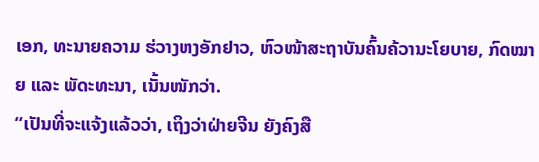ເອກ, ທະນາຍຄວາມ ຮ່ວາງຫງອັກຢາວ, ຫົວໜ້າສະຖາບັນຄົ້ນຄ້ວານະໂຍບາຍ, ກົດໝາຍ ແລະ ພັດະທະນາ, ເນັ້ນໜັກວ່າ.
“ເປັນທີ່ຈະແຈ້ງແລ້ວວ່າ, ເຖິງວ່າຝ່າຍຈີນ ຍັງຄົງສື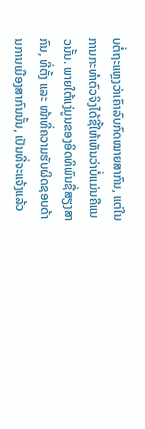ບຕໍ່ຖະແຫຼງວ່າເຄົາລົບກົດໝາຍສາກົນ, ແຕ່ໃນການກະທຳຕົວຈິງໄດ້ຊີ້ໃຫ້ເຫັນວ່າບໍ່ແມ່ນຄືແນວນັ້ນ. ພາຍໃຕ້ແງ່ມູນຂອງອິດທິພົນຊື່ສຽງສາກົນ, ທີ່ຕັ້ງ ແລະ ໜ້າທີ່ຄວາມຮັບຜິດຊອບດ້ານການເມືອງສາກົນນັ້ນ, ເປັນທີ່ຈະແຈ້ງແລ້ວ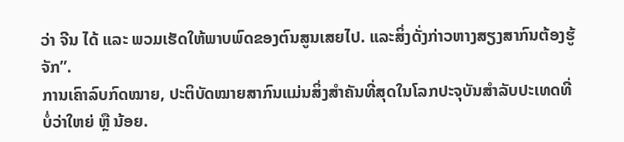ວ່າ ຈີນ ໄດ້ ແລະ ພວມເຮັດໃຫ້ພາບພົດຂອງຕົນສູນເສຍໄປ. ແລະສິ່ງດັ່ງກ່າວຫາງສຽງສາກົນຕ້ອງຮູ້ຈັກ”.
ການເຄົາລົບກົດໝາຍ, ປະຕິບັດໝາຍສາກົນແມ່ນສິ່ງສຳຄັນທີ່ສຸດໃນໂລກປະຈຸບັນສຳລັບປະເທດທີ່ບໍ່ວ່າໃຫຍ່ ຫຼື ນ້ອຍ.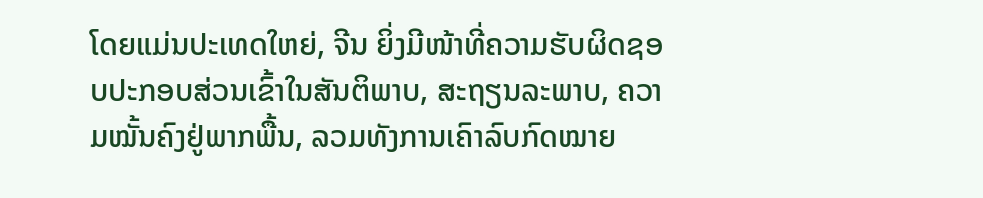ໂດຍແມ່ນປະເທດໃຫຍ່, ຈີນ ຍິ່ງມີໜ້າທີ່ຄວາມຮັບຜິດຊອບປະກອບສ່ວນເຂົ້າໃນສັນຕິພາບ, ສະຖຽນລະພາບ, ຄວາມໝັ້ນຄົງຢູ່ພາກພື້ນ, ລວມທັງການເຄົາລົບກົດໝາຍ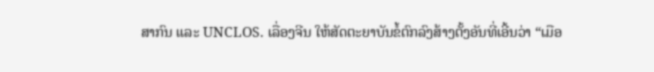ສາກົນ ແລະ UNCLOS. ເລື່ອງຈີນ ໃຫ້ສັດຕະຍາບັນຂໍ້ຕົກລົງສ້າງຕັ້ງອັນທີ່ເອີ້ນວ່າ “ເມືອ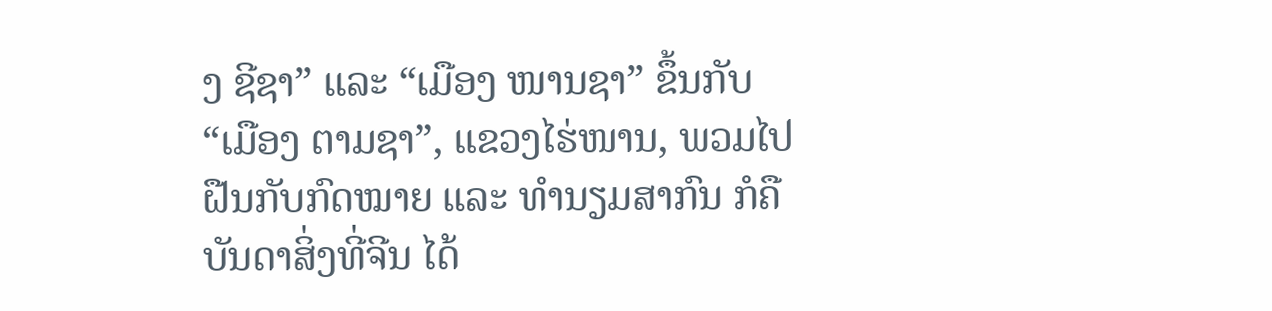ງ ຊີຊາ” ແລະ “ເມືອງ ໜານຊາ” ຂຶ້ນກັບ “ເມືອງ ຕາມຊາ”, ແຂວງໄຮ່ໜານ, ພວມໄປຝືນກັບກົດໝາຍ ແລະ ທຳນຽມສາກົນ ກໍຄືບັນດາສິ່ງທີ່ຈີນ ໄດ້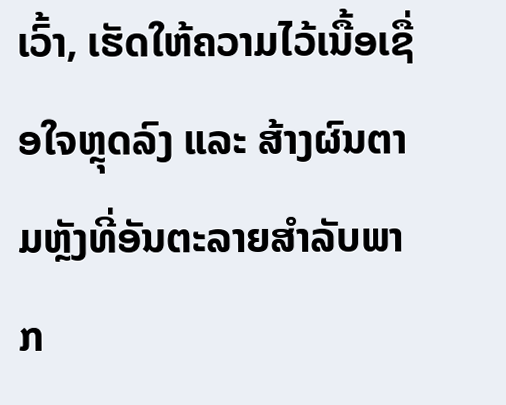ເວົ້າ, ເຮັດໃຫ້ຄວາມໄວ້ເນື້ອເຊື່ອໃຈຫຼຸດລົງ ແລະ ສ້າງຜົນຕາມຫຼັງທີ່ອັນຕະລາຍສຳລັບພາກ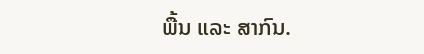ພື້ນ ແລະ ສາກົນ.